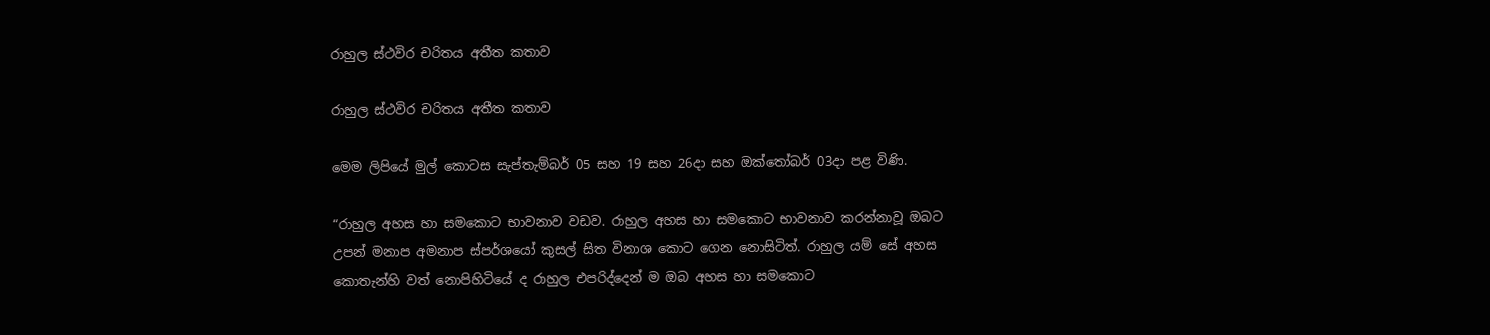රාහුල ස්ථවිර චරිතය අතීත කතාව

රාහුල ස්ථවිර චරිතය අතීත කතාව

මෙම ලිපියේ මුල් කොටස සැප්තැම්බර් 05 සහ 19 සහ 26දා සහ ඔක්තෝබර් 03දා පළ විණි.

“රාහුල අහස හා සමකොට භාවනාව වඩව. රාහුල අහස හා සමකොට භාවනාව කරන්නාවූ ඔබට උපන් මනාප අමනාප ස්පර්ශයෝ කුසල් සිත විනාශ කොට ගෙන නොසිටිත්. රාහුල යම් සේ අහස කොතැන්හි වත් නොපිහිටියේ ද රාහුල එපරිද්දෙන් ම ඔබ අහස හා සමකොට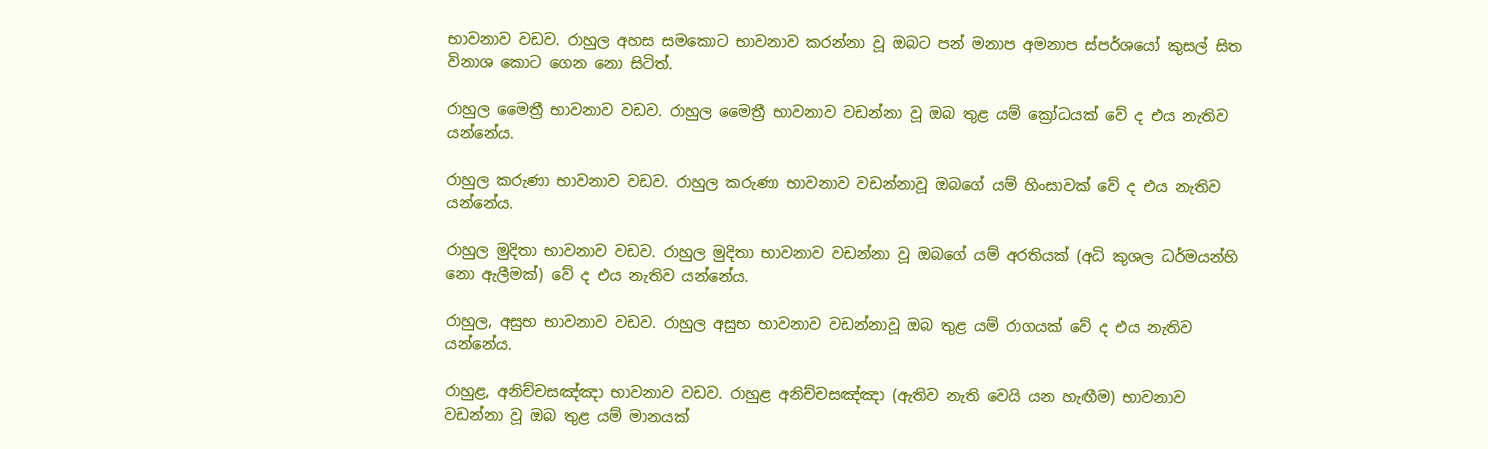භාවනාව වඩව. රාහුල අහස සමකොට භාවනාව කරන්නා වූ ඔබට පන් මනාප අමනාප ස්පර්ශයෝ කුසල් සිත විනාශ කොට ගෙන නො සිටිත්.

රාහුල මෛත්‍රී භාවනාව වඩව. රාහුල මෛත්‍රී භාවනාව වඩන්නා වූ ඔබ තුළ යම් ක්‍රෝධයක් වේ ද එය නැතිව යන්නේය.

රාහුල කරුණා භාවනාව වඩව. රාහුල කරුණා භාවනාව වඩන්නාවූ ඔබගේ යම් හිංසාවක් වේ ද එය නැතිව යන්නේය.

රාහුල මුදිතා භාවනාව වඩව. රාහුල මුදිතා භාවනාව වඩන්නා වූ ඔබගේ යම් අරතියක් (අධි කුශල ධර්මයන්හි නො ඇලීමක්) වේ ද එය නැතිව යන්නේය.

රාහුල, අසුභ භාවනාව වඩව. රාහුල අසුභ භාවනාව වඩන්නාවූ ඔබ තුළ යම් රාගයක් වේ ද එය නැතිව යන්නේය.

රාහුළ, අනිච්චසඤ්ඤා භාවනාව වඩව. රාහුළ අනිච්චසඤ්ඤා (ඇතිව නැති වෙයි යන හැඟීම) භාවනාව වඩන්නා වූ ඔබ තුළ යම් මානයක්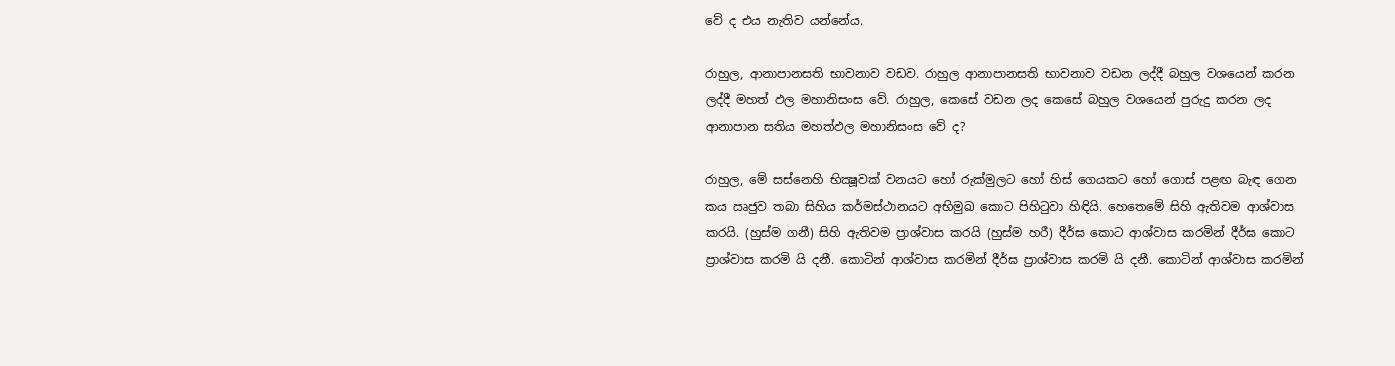වේ ද එය නැතිව යන්නේය.

රාහුල, ආනාපානසති භාවනාව වඩව. රාහුල ආනාපානසති භාවනාව වඩන ලද්දී බහුල වශයෙන් කරන ලද්දී මහත් ඵල මහානිසංස වේ. රාහුල, කෙසේ වඩන ලද කෙසේ බහුල වශයෙන් පුරුදු කරන ලද ආනාපාන සතිය මහත්ඵල මහානිසංස වේ ද?

රාහුල, මේ සස්නෙහි භික්‍ෂූවක් වනයට හෝ රුක්මුලට හෝ හිස් ගෙයකට හෝ ගොස් පළඟ බැඳ ගෙන කය ඍජුව තබා සිහිය කර්මස්ථානයට අභිමුඛ කොට පිහිටුවා හිඳියි. හෙතෙමේ සිහි ඇතිවම ආශ්වාස කරයි. (හුස්ම ගනී) සිහි ඇතිවම ප්‍රාශ්වාස කරයි (හුස්ම හරී) දීර්ඝ කොට ආශ්වාස කරමින් දීර්ඝ කොට ප්‍රාශ්වාස කරමි යි දනී. කොටින් ආශ්වාස කරමින් දීර්ඝ ප්‍රාශ්වාස කරමි යි දනී. කොටින් ආශ්වාස කරමින්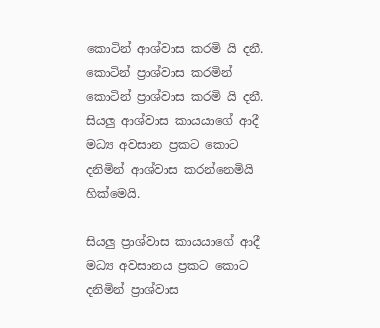කොටින් ආශ්වාස කරමි යි දනී. කොටින් ප්‍රාශ්වාස කරමින් කොටින් ප්‍රාශ්වාස කරමි යි දනී. සියලු ආශ්වාස කායයාගේ ආදී මධ්‍ය අවසාන ප්‍රකට කොට දනිමින් ආශ්වාස කරන්නෙමියි හික්මෙයි.

සියලු ප්‍රාශ්වාස කායයාගේ ආදී මධ්‍ය අවසානය ප්‍රකට කොට දනිමින් ප්‍රාශ්වාස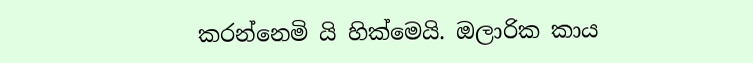කරන්නෙමි යි හික්මෙයි. ඔලාරික කාය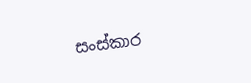සංස්කාර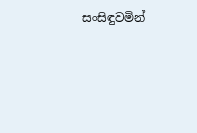සංසිඳුවමින්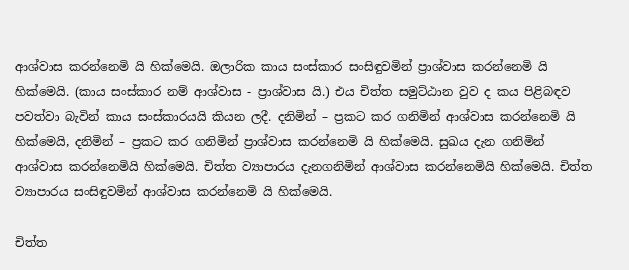ආශ්වාස කරන්නෙමි යි හික්මෙයි. ඔලාරික කාය සංස්කාර සංසිඳුවමින් ප්‍රාශ්වාස කරන්නෙමි යි හික්මෙයි. (කාය සංස්කාර නම් ආශ්වාස - ප්‍රාශ්වාස යි.) එය චිත්ත සමුට්ඨාන වුව ද කය පිළිබඳව පවත්වා බැවින් කාය සංස්කාරයයි කියන ලදී. දනිමින් – ප්‍රකට කර ගනිමින් ආශ්වාස කරන්නෙමි යි හික්මෙයි, දනිමින් – ප්‍රකට කර ගනිමින් ප්‍රාශ්වාස කරන්නෙමි යි හික්මෙයි. සුඛය දැන ගනිමින් ආශ්වාස කරන්නෙමියි හික්මෙයි. චිත්ත ව්‍යාපාරය දැනගනිමින් ආශ්වාස කරන්නෙමියි හික්මෙයි. චිත්ත ව්‍යාපාරය සංසිඳුවමින් ආශ්වාස කරන්නෙමි යි හික්මෙයි.

චිත්ත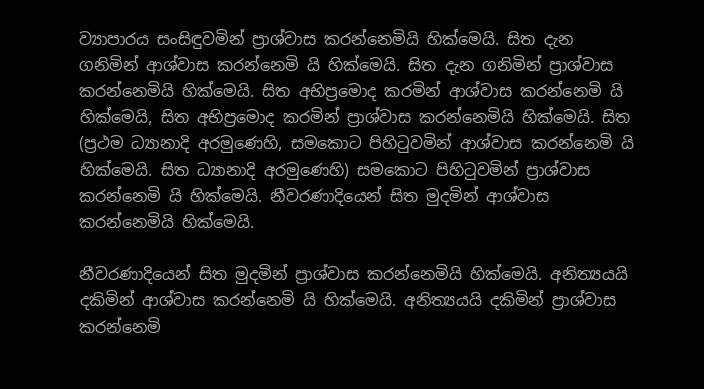ව්‍යාපාරය සංසිඳුවමින් ප්‍රාශ්වාස කරන්නෙමියි හික්මෙයි. සිත දැන ගනිමින් ආශ්වාස කරන්නෙමි යි හික්මෙයි. සිත දැන ගනිමින් ප්‍රාශ්වාස කරන්නෙමියි හික්මෙයි. සිත අභිප්‍රමොද කරමින් ආශ්වාස කරන්නෙමි යි හික්මෙයි, සිත අභිප්‍රමොද කරමින් ප්‍රාශ්වාස කරන්නෙමියි හික්මෙයි. සිත (ප්‍රථම ධ්‍යානාදි අරමුණෙහි, සමකොට පිහිටුවමින් ආශ්වාස කරන්නෙමි යි හික්මෙයි. සිත ධ්‍යානාදි අරමුණෙහි) සමකොට පිහිටුවමින් ප්‍රාශ්වාස කරන්නෙමි යි හික්මෙයි. නීවරණාදියෙන් සිත මුදමින් ආශ්වාස කරන්නෙමියි හික්මෙයි.

නීවරණාදියෙන් සිත මුදමින් ප්‍රාශ්වාස කරන්නෙමියි හික්මෙයි. අනිත්‍යයයි දකිමින් ආශ්වාස කරන්නෙමි යි හික්මෙයි. අනිත්‍යයයි දකිමින් ප්‍රාශ්වාස කරන්නෙමි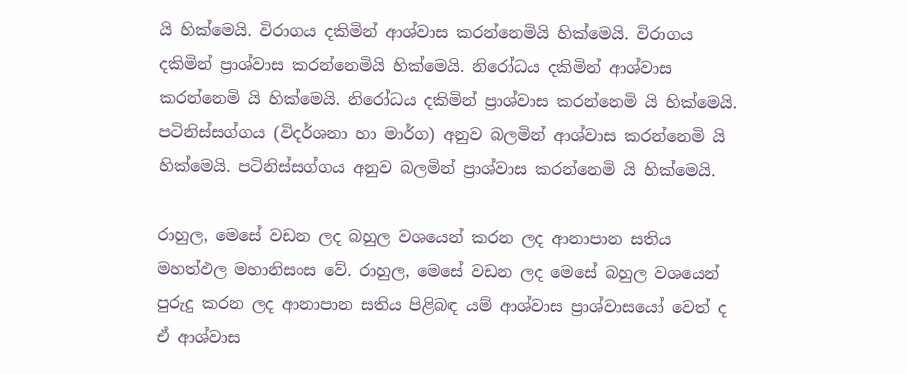යි හික්මෙයි. විරාගය දකිමින් ආශ්වාස කරන්නෙමියි හික්මෙයි. විරාගය දකිමින් ප්‍රාශ්වාස කරන්නෙමියි හික්මෙයි. නිරෝධය දකිමින් ආශ්වාස කරන්නෙමි යි හික්මෙයි. නිරෝධය දකිමින් ප්‍රාශ්වාස කරන්නෙමි යි හික්මෙයි. පටිනිස්සග්ගය (විදර්ශනා හා මාර්ග) අනුව බලමින් ආශ්වාස කරන්නෙමි යි හික්මෙයි. පටිනිස්සග්ගය අනුව බලමින් ප්‍රාශ්වාස කරන්නෙමි යි හික්මෙයි.

රාහුල, මෙසේ වඩන ලද බහුල වශයෙන් කරන ලද ආනාපාන සතිය මහත්ඵල මහානිසංස වේ. රාහුල, මෙසේ වඩන ලද මෙසේ බහුල වශයෙන් පුරුදු කරන ලද ආනාපාන සතිය පිළිබඳ යම් ආශ්වාස ප්‍රාශ්වාසයෝ වෙත් ද ඒ ආශ්වාස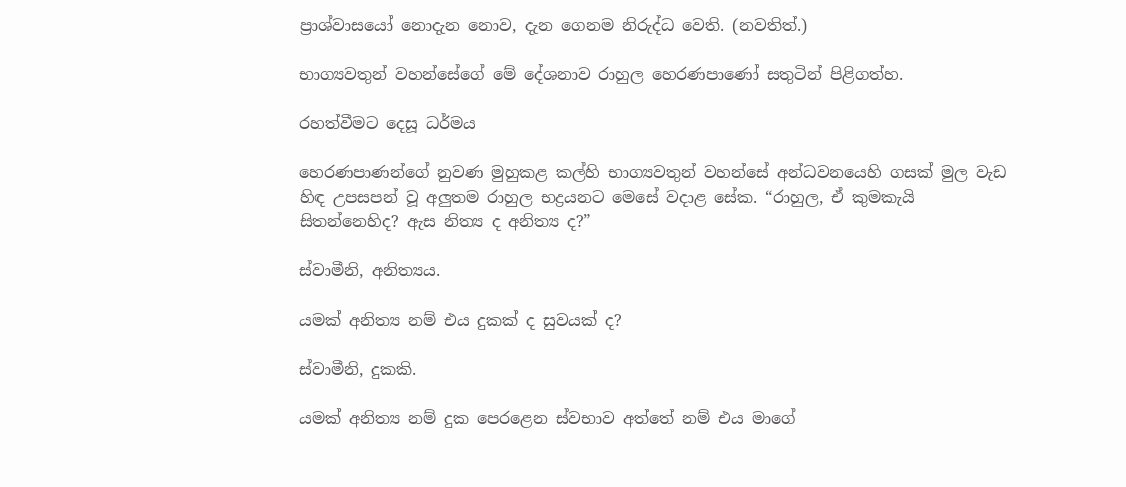ප්‍රාශ්වාසයෝ නොදැන නොව, දැන ගෙනම නිරුද්ධ වෙති. (නවතිත්.)

භාග්‍යවතුන් වහන්සේගේ මේ දේශනාව රාහුල හෙරණපාණෝ සතුටින් පිළිගත්හ.

රහත්වීමට දෙසූ ධර්මය

හෙරණපාණන්ගේ නුවණ මුහුකළ කල්හි භාග්‍යවතුන් වහන්සේ අන්ධවනයෙහි ගසක් මුල වැඩ හිඳ උපසපන් වූ අලුතම රාහුල භද්‍රයනට මෙසේ වදාළ සේක. “රාහුල, ඒ කුමකැයි සිතන්නෙහිද? ඇස නිත්‍ය ද අනිත්‍ය ද?”

ස්වාමීනි, අනිත්‍යය.

යමක් අනිත්‍ය නම් එය දුකක් ද සුවයක් ද?

ස්වාමීනි, දුකකි.

යමක් අනිත්‍ය නම් දුක පෙරළෙන ස්වභාව අත්තේ නම් එය මාගේ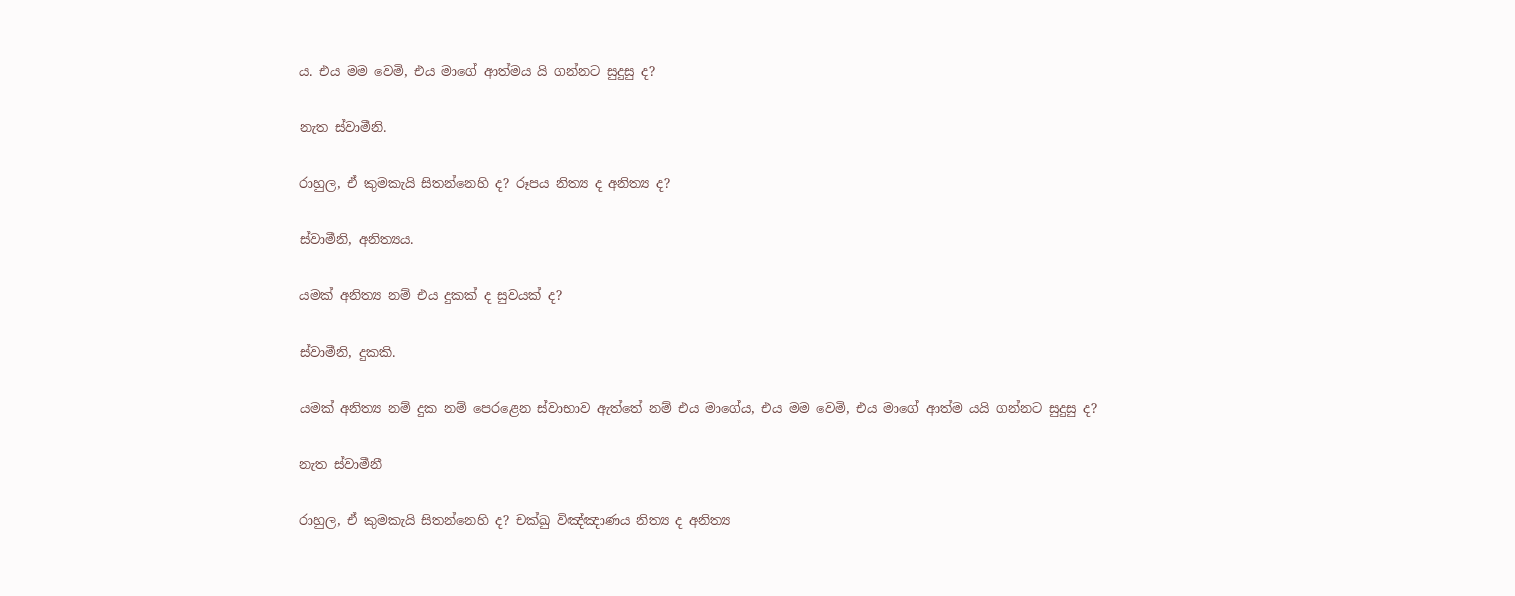ය. එය මම වෙමි, එය මාගේ ආත්මය යි ගන්නට සුදුසු ද?

නැත ස්වාමීනි.

රාහුල, ඒ කුමකැයි සිතන්නෙහි ද? රූපය නිත්‍ය ද අනිත්‍ය ද?

ස්වාමීනි, අනිත්‍යය.

යමක් අනිත්‍ය නම් එය දුකක් ද සුවයක් ද?

ස්වාමීනි, දුකකි.

යමක් අනිත්‍ය නම් දුක නම් පෙරළෙන ස්වාභාව ඇත්තේ නම් එය මාගේය, එය මම වෙමි, එය මාගේ ආත්ම යයි ගන්නට සුදුසු ද?

නැත ස්වාමීනී

රාහුල, ඒ කුමකැයි සිතන්නෙහි ද? චක්ඛු විඤ්ඤාණය නිත්‍ය ද අනිත්‍ය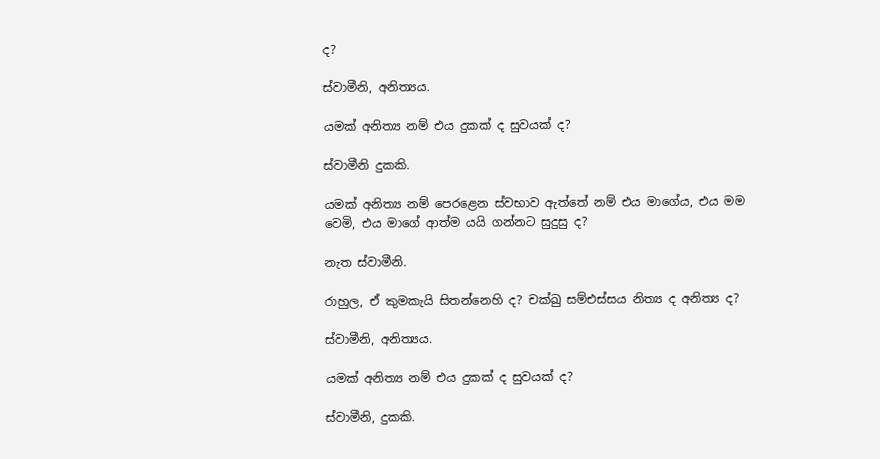ද?

ස්වාමීනි, අනිත්‍යය.

යමක් අනිත්‍ය නම් එය දුකක් ද සුවයක් ද?

ස්වාමීනි දුකකි.

යමක් අනිත්‍ය නම් පෙරළෙන ස්වභාව ඇත්තේ නම් එය මාගේය, එය මම වෙමි, එය මාගේ ආත්ම යයි ගන්නට සුදුසු ද?

නැත ස්වාමීනි.

රාහුල, ඒ කුමකැයි සිතන්නෙහි ද? චක්ඛු සම්එස්සය නිත්‍ය ද අනිත්‍ය ද?

ස්වාමීනි, අනිත්‍යය.

යමක් අනිත්‍ය නම් එය දුකක් ද සුවයක් ද?

ස්වාමීනි, දුකකි.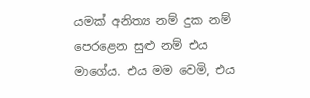යමක් අනිත්‍ය නම් දුක නම් පෙරළෙන සුළු නම් එය මාගේය. එය මම වෙමි, එය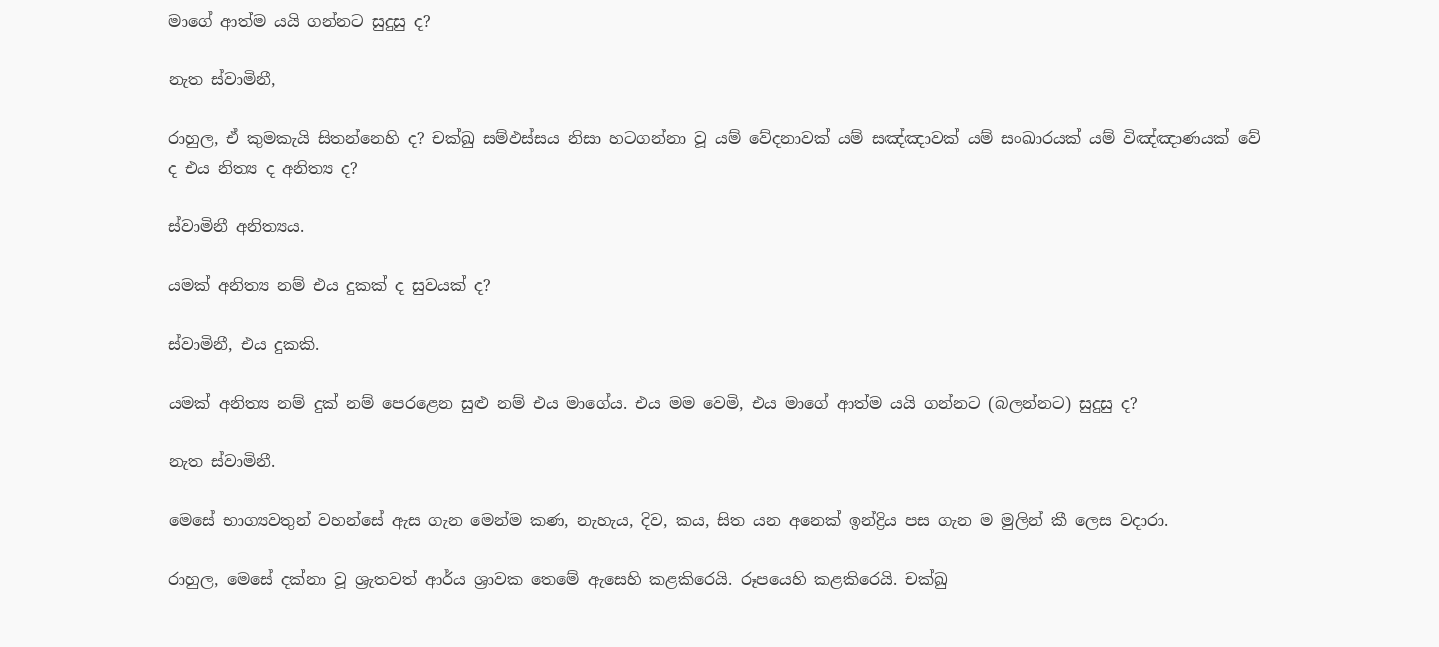මාගේ ආත්ම යයි ගන්නට සුදුසු ද?

නැත ස්වාමිනී,

රාහුල, ඒ කුමකැයි සිතන්නෙහි ද? චක්ඛු සම්ඵස්සය නිසා හටගන්නා වූ යම් වේදනාවක් යම් සඤ්ඤාවක් යම් සංඛාරයක් යම් විඤ්ඤාණයක් වේ ද එය නිත්‍ය ද අනිත්‍ය ද?

ස්වාමිනී අනිත්‍යය.

යමක් අනිත්‍ය නම් එය දුකක් ද සුවයක් ද?

ස්වාමිනී, එය දුකකි.

යමක් අනිත්‍ය නම් දුක් නම් පෙරළෙන සුළු නම් එය මාගේය. එය මම වෙමි, එය මාගේ ආත්ම යයි ගන්නට (බලන්නට) සුදුසු ද?

නැත ස්වාමිනී.

මෙසේ භාග්‍යවතුන් වහන්සේ ඇස ගැන මෙන්ම කණ, නැහැය, දිව, කය, සිත යන අනෙක් ඉන්ද්‍රිය පස ගැන ම මුලින් කී ලෙස වදාරා.

රාහුල, මෙසේ දක්නා වූ ශ්‍රැතවත් ආර්ය ශ්‍රාවක තෙමේ ඇසෙහි කළකිරෙයි. රූපයෙහි කළකිරෙයි. චක්ඛු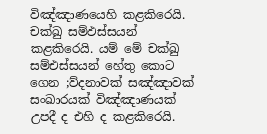විඤ්ඤාණයෙහි කළකිරෙයි. චක්ඛු සම්ඵස්සයන් කළකිරෙයි. යම් මේ චක්ඛු සම්එස්සයන් හේතු කොට ගෙන ;ව්දනාවක් සඤ්ඤාවක් සංඛාරයක් විඤ්ඤාණයක් උපදී ද එහි ද කළකිරෙයි.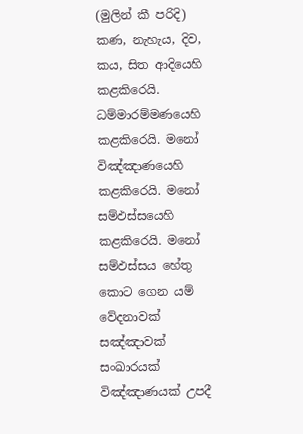(මුලින් කී පරිදි) කණ, නැහැය, දිව, කය, සිත ආදියෙහි කළකිරෙයි. ධම්මාරම්මණයෙහි කළකිරෙයි. මනෝ විඤ්ඤාණයෙහි කළකිරෙයි. මනෝ සම්ඵස්සයෙහි කළකිරෙයි. මනෝ සම්ඵස්සය හේතු කොට ගෙන යම් වේදනාවක් සඤ්ඤාවක් සංඛාරයක් විඤ්ඤාණයක් උපදී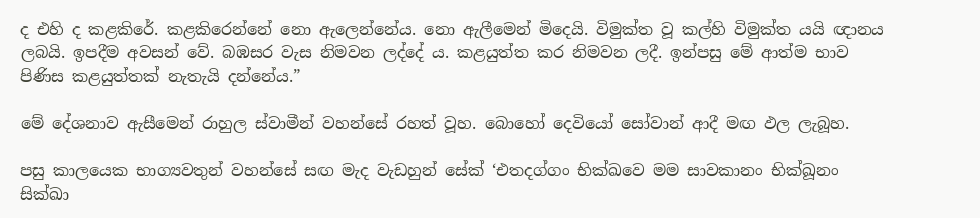ද එහි ද කළකිරේ. කළකිරෙන්නේ නො ඇලෙන්නේය. නො ඇලීමෙන් මිදෙයි. විමුක්ත වූ කල්හි විමුක්ත යයි ඥානය ලබයි. ඉපදීම අවසන් වේ. බඹසර වැස නිමවන ලද්දේ ය. කළයුත්ත කර නිමවන ලදී. ඉන්පසු මේ ආත්ම භාව පිණිස කළයුත්තක් නැතැයි දන්නේය.”

මේ දේශනාව ඇසීමෙන් රාහුල ස්වාමීන් වහන්සේ රහත් වූහ. බොහෝ දෙවියෝ සෝවාන් ආදී මඟ ඵල ලැබූහ.

පසු කාලයෙක භාග්‍යවතුන් වහන්සේ සඟ මැද වැඩහුන් සේක් ‘එතදග්ගං භික්ඛවෙ මම සාවකානං භික්ඛූනං සික්ඛා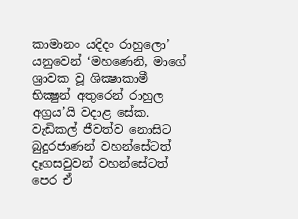කාමානං යදිදං රාහුලො’ යනුවෙන් ‘මහණෙනි, මාගේ ශ්‍රාවක වූ ශික්‍ෂාකාමී භික්‍ෂුන් අතුරෙන් රාහුල අග්‍රය’යි වදාළ සේක. වැඩිකල් ජීවත්ව නොසිට බුදුරජාණන් වහන්සේටත් දෑගසවුවන් වහන්සේටත් පෙර ඒ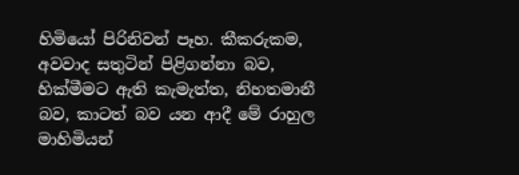හිමියෝ පිරිනිවන් පෑහ. කීකරුකම, අවවාද සතුටින් පිළිගන්නා බව, හික්මීමට ඇති කැමැත්ත, නිහතමානී බව, කාටත් බව යන ආදී මේ රාහුල මාහිමියන්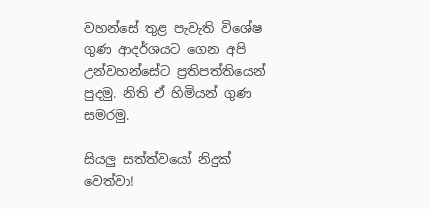වහන්සේ තුළ පැවැති විශේෂ ගුණ ආදර්ශයට ගෙන අපි උන්වහන්සේට ප්‍රතිපත්තියෙන් පුදමු. නිති ඒ හිමියන් ගුණ සමරමු.

සියලු සත්ත්වයෝ නිදුක් වෙත්වා!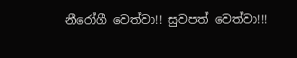නීරෝගී වෙත්වා!! සුවපත් වෙත්වා!!!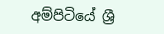අම්පිටියේ ශ්‍රී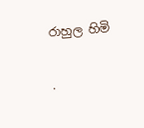රාහුල හිමි

.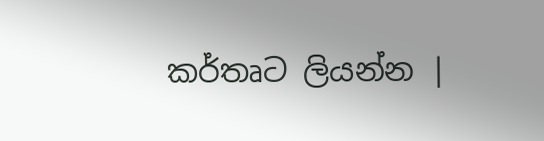කර්තෘට ලියන්න |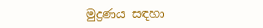මුද්‍රණය සඳහා